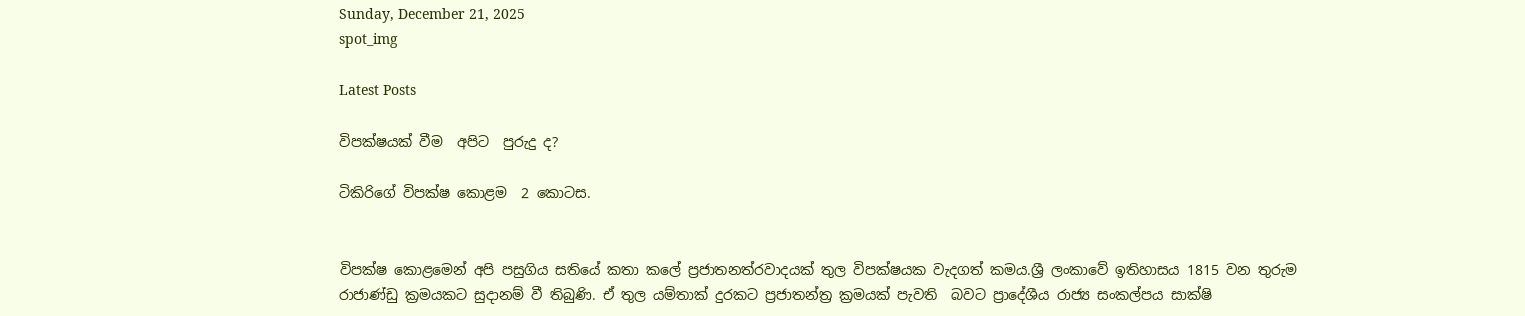Sunday, December 21, 2025
spot_img

Latest Posts

විපක්ෂයක් වීම  අපිට  පුරුදු ද?

ටිකිරිගේ විපක්ෂ කොළම  2 කොටස.


විපක්ෂ කොළමෙන් අපි පසුගිය සතියේ කතා කලේ ප්‍රජාතනත්රවාදයක් තුල විපක්ෂයක වැදගත් කමය.ශ්‍රී ලංකාවේ ඉතිහාසය 1815 වන තුරුම රාජාණ්ඩු ක්‍රමයකට සුදානම් වී තිබුණි. ඒ තුල යම්තාක් දුරකට ප්‍රජාතන්ත්‍ර ක්‍රමයක් පැවති  බවට ප්‍රාදේශීය රාජ්‍ය සංකල්පය සාක්ෂි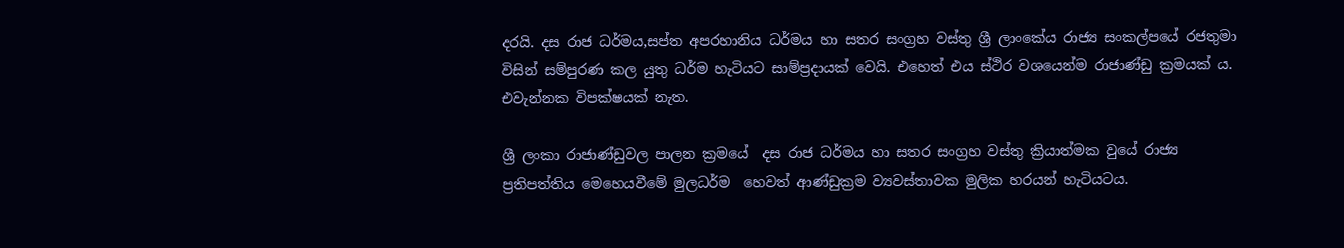දරයි. දස රාජ ධර්මය,සප්ත අපරහානිය ධර්මය හා සතර සංග්‍රහ වස්තු ශ්‍රී ලාංකේය රාජ්‍ය සංකල්පයේ රජතුමා විසින් සම්පුරණ කල යුතු ධර්ම හැටියට සාම්ප්‍රදායක් වෙයි. එහෙත් එය ස්ථිර වශයෙන්ම රාජාණ්ඩු ක්‍රමයක් ය. එවැන්නක විපක්ෂයක් නැත.

ශ්‍රී ලංකා රාජාණ්ඩුවල පාලන ක්‍රමයේ  දස රාජ ධර්මය හා සතර සංග්‍රහ වස්තු ක්‍රියාත්මක වුයේ රාජ්‍ය ප්‍රතිපත්තිය මෙහෙයවීමේ මුලධර්ම  හෙවත් ආණ්ඩුක්‍රම ව්‍යවස්තාවක මුලික හරයන් හැටියටය.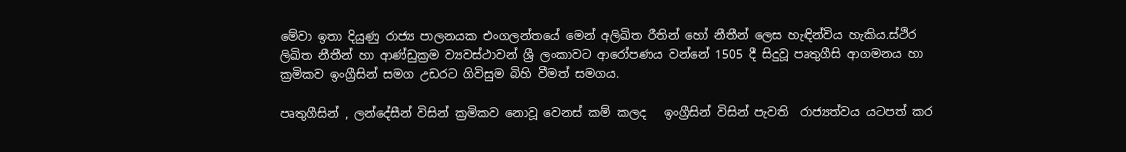මේවා ඉතා දියුණු රාජ්‍ය පාලනයක එංගලන්තයේ මෙන් අලිඛිත රීතින් හෝ නීතීන් ලෙස හැඳින්විය හැකිය.ස්ථිර  ලිඛිත නීතීන් හා ආණ්ඩුක්‍රම ව්‍යවස්ථාවන් ශ්‍රී ලංකාවට ආරෝපණය වන්නේ 1505 දී සිදුවූ පෘතුගීසි ආගමනය හා ක්‍රමිකව ඉංග්‍රීසින් සමග උඩරට ගිවිසුම බිහි වීමත් සමගය.

පෘතුගීසින් , ලන්දේසීන් විසින් ක්‍රමිකව නොවූ වෙනස් කම් කලද   ඉංග්‍රීසින් විසින් පැවති  රාජ්‍යත්වය යටපත් කර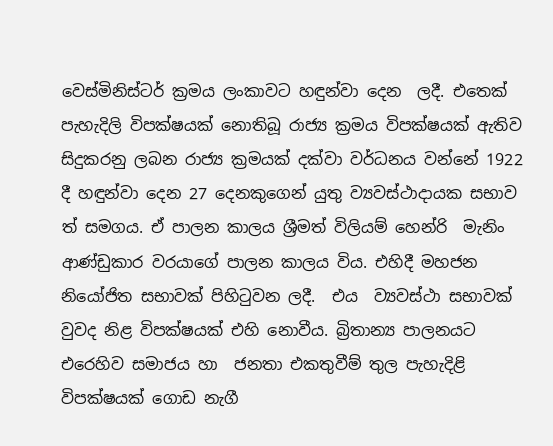වෙස්මිනිස්ටර් ක්‍රමය ලංකාවට හඳුන්වා දෙන  ලදී. එතෙක් පැහැදිලි විපක්ෂයක් නොතිබූ රාජ්‍ය ක්‍රමය විපක්ෂයක් ඇතිව සිදුකරනු ලබන රාජ්‍ය ක්‍රමයක් දක්වා වර්ධනය වන්නේ 1922 දී හඳුන්වා දෙන 27 දෙනකුගෙන් යුතු ව්‍යවස්ථාදායක සභාව ත් සමගය. ඒ පාලන කාලය ශ්‍රීමත් විලියම් හෙන්රි  මැනිං ආණ්ඩුකාර වරයාගේ පාලන කාලය විය. එහිදී මහජන නියෝජිත සභාවක් පිහිටුවන ලදී.  එය  ව්‍යවස්ථා සභාවක් වුවද නිළ විපක්ෂයක් එහි නොවීය. බ්‍රිතාන්‍ය පාලනයට එරෙහිව සමාජය හා  ජනතා එකතුවීම් තුල පැහැදිළි විපක්ෂයක් ගොඩ නැගී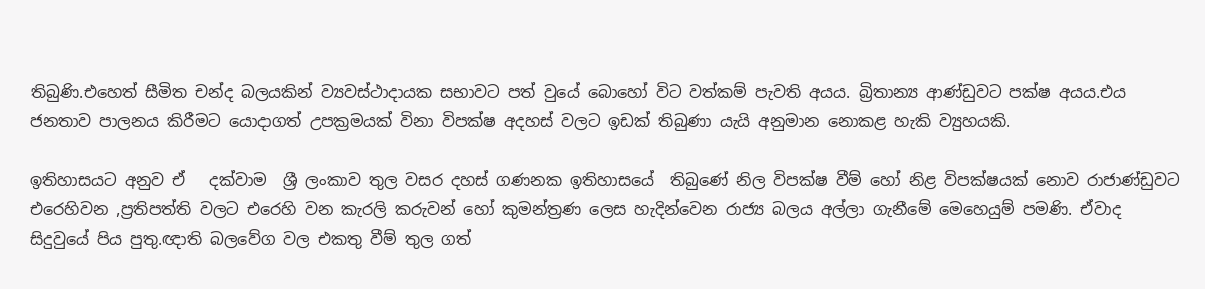තිබුණි.එහෙත් සීමිත චන්ද බලයකින් ව්‍යවස්ථාදායක සභාවට පත් වුයේ බොහෝ විට වත්කම් පැවති අයය. බ්‍රිතාන්‍ය ආණ්ඩුවට පක්ෂ අයය.එය ජනතාව පාලනය කිරීමට යොදාගත් උපක්‍රමයක් විනා විපක්ෂ අදහස් වලට ඉඩක් තිබුණා යැයි අනුමාන නොකළ හැකි ව්‍යුහයකි.

ඉතිහාසයට අනුව ඒ   දක්වාම  ශ්‍රී ලංකාව තුල වසර දහස් ගණනක ඉතිහාසයේ  තිබුණේ නිල විපක්ෂ වීම් හෝ නිළ විපක්ෂයක් නොව රාජාණ්ඩුවට එරෙහිවන ,ප්‍රතිපත්ති වලට එරෙහි වන කැරලි කරුවන් හෝ කුමන්ත්‍රණ ලෙස හැදින්වෙන රාජ්‍ය බලය අල්ලා ගැනීමේ මෙහෙයුම් පමණි. ඒවාද සිදුවුයේ පිය පුතු.ඥාති බලවේග වල එකතු වීම් තුල ගත්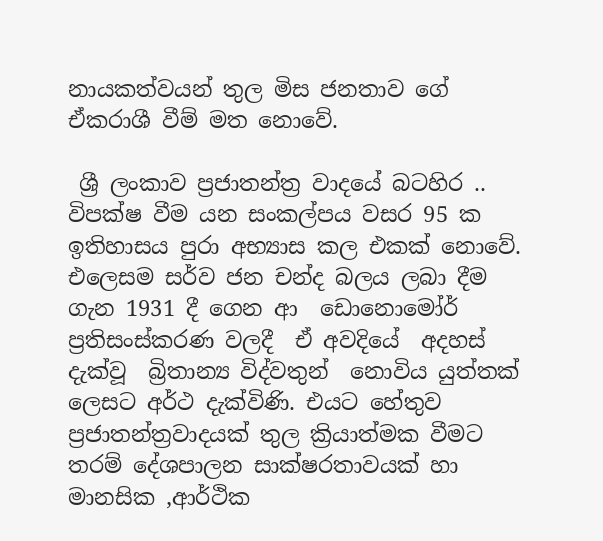නායකත්වයන් තුල මිස ජනතාව ගේ ඒකරාශී වීම් මත නොවේ.

 ශ්‍රී ලංකාව ප්‍රජාතන්ත්‍ර වාදයේ බටහිර .. විපක්ෂ වීම යන සංකල්පය වසර 95 ක  ඉතිහාසය පුරා අභ්‍යාස කල එකක් නොවේ. එලෙසම සර්ව ජන චන්ද බලය ලබා දීම ගැන 1931 දී ගෙන ආ  ඩොනොමෝර් ප්‍රතිසංස්කරණ වලදී  ඒ අවදියේ  අදහස් දැක්වූ  බ්‍රිතාන්‍ය විද්වතුන්  නොවිය යුත්තක් ලෙසට අර්ථ දැක්විණි. එයට හේතුව ප්‍රජාතන්ත්‍රවාදයක් තුල ක්‍රියාත්මක වීමට තරම් දේශපාලන සාක්ෂරතාවයක් හා මානසික ,ආර්ථික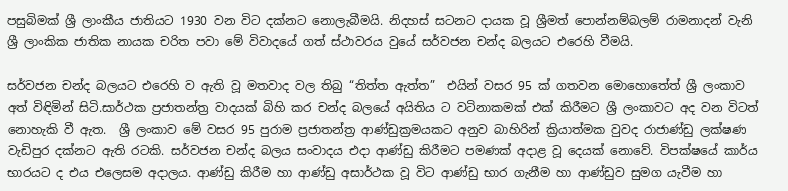පසුබිමක් ශ්‍රී ලාංකීය ජාතියට 1930 වන විට දක්නට නොලැබීමයි. නිදහස් සටනට දායක වූ ශ්‍රීමත් පොන්නම්බලම් රාමනාදන් වැනි ශ්‍රී ලාංකික ජාතික නායක චරිත පවා මේ විවාදයේ ගත් ස්ථාවරය වුයේ සර්වජන චන්ද බලයට එරෙහි වීමයි.

සර්වජන චන්ද බලයට එරෙහි ව ඇති වූ මතවාද වල තිබු “තිත්ත ඇත්ත”  එයින් වසර 95 ක් ගතවන මොහොතේත් ශ්‍රී ලංකාව අත් විඳිමින් සිටි.සාර්ථක ප්‍රජාතන්ත්‍ර වාදයක් බිහි කර චන්ද බලයේ අයිතිය ට වටිනාකමක් එක් කිරීමට ශ්‍රී ලංකාවට අද වන විටත් නොහැකි වී ඇත.  ශ්‍රී ලංකාව මේ වසර 95 පුරාම ප්‍රජාතන්ත්‍ර ආණ්ඩුක්‍රමයකට අනුව බාහිරින් ක්‍රියාත්මක වුවද රාජාණ්ඩු ලක්ෂණ වැඩිපුර දක්නට ඇති රටකි. සර්වජන චන්ද බලය සංවාදය එදා ආණ්ඩු කිරීමට පමණක් අදාළ වූ දෙයක් නොවේ. විපක්ෂයේ කාර්ය භාරයට ද එය එලෙසම අදාලය. ආණ්ඩු කිරීම හා ආණ්ඩු අසාර්ථක වූ විට ආණ්ඩු භාර ගැනීම හා ආණ්ඩුව සුමග යැවීම හා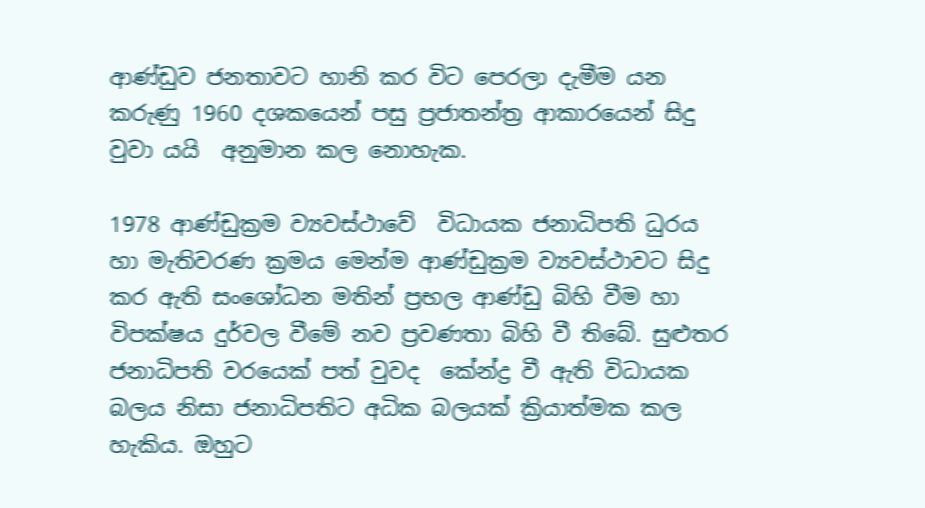ආණ්ඩුව ජනතාවට හානි කර විට පෙරලා දැමීම යන කරුණු 1960 දශකයෙන් පසු ප්‍රජාතන්ත්‍ර ආකාරයෙන් සිදු වුවා යයි  අනුමාන කල නොහැක.

1978 ආණ්ඩුක්‍රම ව්‍යවස්ථාවේ  විධායක ජනාධිපති ධුරය හා මැතිවරණ ක්‍රමය මෙන්ම ආණ්ඩුක්‍රම ව්‍යවස්ථාවට සිදු කර ඇති සංශෝධන මතින් ප්‍රභල ආණ්ඩු බිහි වීම හා විපක්ෂය දුර්වල වීමේ නව ප්‍රවණතා බිහි වී තිබේ. සුළුතර ජනාධිපති වරයෙක් පත් වුවද  කේන්ද්‍ර වී ඇති විධායක බලය නිසා ජනාධිපතිට අධික බලයක් ක්‍රියාත්මක කල හැකිය. ඔහුට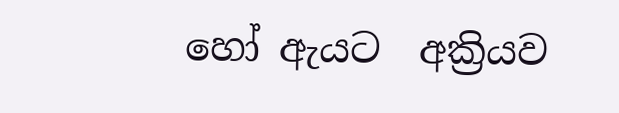හෝ ඇයට  අක්‍රියව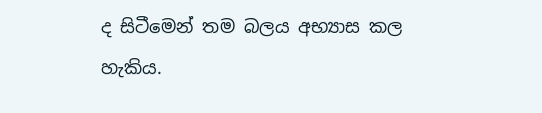ද සිටීමෙන් තම බලය අභ්‍යාස කල හැකිය.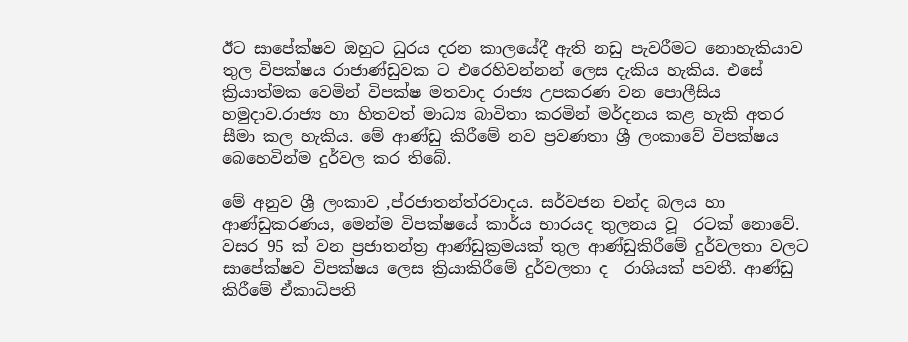ඊට සාපේක්ෂව ඔහුට ධුරය දරන කාලයේදී ඇති නඩු පැවරීමට නොහැකියාව තුල විපක්ෂය රාජාණ්ඩුවක ට එරෙහිවන්නන් ලෙස දැකිය හැකිය. එසේ ක්‍රියාත්මක වෙමින් විපක්ෂ මතවාද රාජ්‍ය උපකරණ වන පොලීසිය හමුදාව.රාජ්‍ය හා හිතවත් මාධ්‍ය බාවිතා කරමින් මර්දනය කළ හැකි අතර සීමා කල හැකිය. මේ ආණ්ඩු කිරීමේ නව ප්‍රවණතා ශ්‍රී ලංකාවේ විපක්ෂය බෙහෙවින්ම දුර්වල කර තිබේ.

මේ අනුව ශ්‍රී ලංකාව ,ප්රජාතන්ත්රවාදය. සර්වජන චන්ද බලය හා ආණ්ඩුකරණය, මෙන්ම විපක්ෂයේ කාර්ය භාරයද තුලනය වූ  රටක් නොවේ. වසර 95 ක් වන ප්‍රජාතන්ත්‍ර ආණ්ඩුක්‍රමයක් තුල ආණ්ඩුකිරීමේ දුර්වලතා වලට සාපේක්ෂව විපක්ෂය ලෙස ක්‍රියාකිරීමේ දුර්වලතා ද  රාශියක් පවතී. ආණ්ඩු කිරීමේ ඒකාධිපති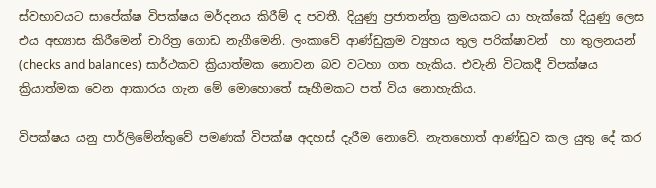ස්වභාවයට සාපේක්ෂ විපක්ෂය මර්දනය කිරීම් ද පවතී. දියුණු ප්‍රජාතන්ත්‍ර ක්‍රමයකට යා හැක්කේ දියුණු ලෙස එය අභ්‍යාස කිරීමෙන් චාරිත්‍ර ගොඩ නැගීමෙනි. ලංකාවේ ආණ්ඩුක්‍රම ව්‍යුහය තුල පරික්ෂාවන්  හා තුලනයන්  (checks and balances) සාර්ථකව ක්‍රියාත්මක නොවන බව වටහා ගත හැකිය. එවැනි විටකදී විපක්ෂය ක්‍රියාත්මක වෙන ආකාරය ගැන මේ මොහොතේ සෑහීමකට පත් විය නොහැකිය.

විපක්ෂය යනු පාර්ලිමේන්තුවේ පමණක් විපක්ෂ අදහස් දැරීම නොවේ. නැතහොත් ආණ්ඩුව කල යුතු දේ කර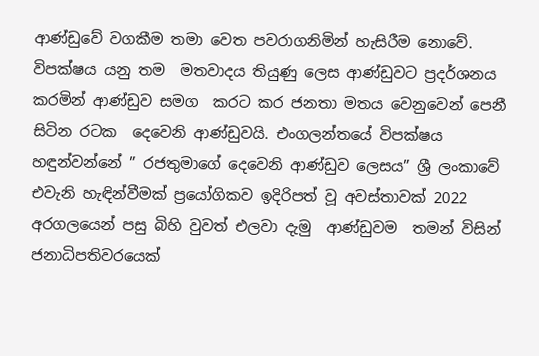ආණ්ඩුවේ වගකීම තමා වෙත පවරාගනිමින් හැසිරීම නොවේ. විපක්ෂය යනු තම  මතවාදය තියුණු ලෙස ආණ්ඩුවට ප්‍රදර්ශනය කරමින් ආණ්ඩුව සමග  කරට කර ජනතා මතය වෙනුවෙන් පෙනී සිටින රටක  දෙවෙනි ආණ්ඩුවයි. එංගලන්තයේ විපක්ෂය හඳුන්වන්නේ ” රජතුමාගේ දෙවෙනි ආණ්ඩුව ලෙසය” ශ්‍රී ලංකාවේ එවැනි හැඳින්වීමක් ප්‍රයෝගිකව ඉදිරිපත් වූ අවස්තාවක් 2022 අරගලයෙන් පසු බිහි වුවත් එලවා දැමු  ආණ්ඩුවම  තමන් විසින් ජනාධිපතිවරයෙක්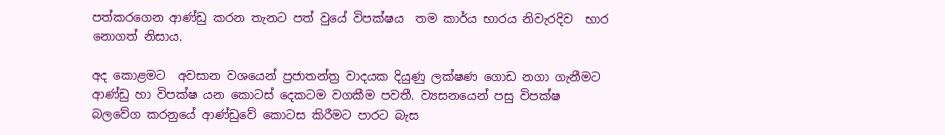පත්කරගෙන ආණ්ඩු කරන තැනට පත් වුයේ විපක්ෂය  තම කාර්ය භාරය නිවැරදිව  භාර නොගත් නිසාය.

අද කොළමට  අවසාන වශයෙන් ප්‍රජාතන්ත්‍ර වාදයක දියුණු ලක්ෂණ ගොඩ නගා ගැනීමට ආණ්ඩු හා විපක්ෂ යන කොටස් දෙකටම වගකීම පවතී. ව්‍යසනයෙන් පසු විපක්ෂ බලවේග කරනුයේ ආණ්ඩුවේ කොටස කිරීමට පාරට බැස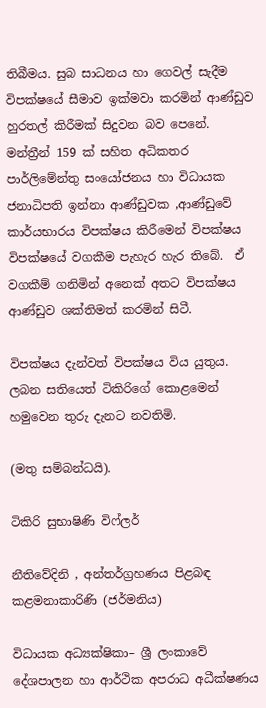තිබීමය. සුබ සාධනය හා ගෙවල් සැදීම විපක්ෂයේ සීමාව ඉක්මවා කරමින් ආණ්ඩුව හුරතල් කිරීමක් සිදුවන බව පෙනේ. මන්ත්‍රීන් 159 ක් සහිත අධිකතර පාර්ලිමේන්තු සංයෝජනය හා විධායක ජනාධිපති ඉන්නා ආණ්ඩුවක ,ආණ්ඩුවේ කාර්යභාරය විපක්ෂය කිරීමෙන් විපක්ෂය විපක්ෂයේ වගකීම පැහැර හැර තිබේ.  ඒ වගකීම් ගනිමින් අනෙක් අතට විපක්ෂය ආණ්ඩුව ශක්තිමත් කරමින් සිටී.

විපක්ෂය දැන්වත් විපක්ෂය විය යුතුය. ලබන සතියෙත් ටිකිරිගේ කොළමෙන් හමුවෙන තුරු දැනට නවතිමි.

(මතු සම්බන්ධයි).

ටිකිරි සුභාෂිණි විෆ්ලර්

නීතිවේදිනි , අන්තර්ග්‍රහණය පිළබඳ කළමනාකාරිණි (ජර්මනිය)

විධායක අධ්‍යක්ෂිකා– ශ්‍රී ලංකාවේ දේශපාලන හා ආර්ථික අපරාධ අධීක්ෂණය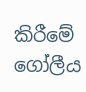කිරීමේ ගෝලීය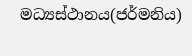මධ්‍යස්ථානය(ජර්මනිය)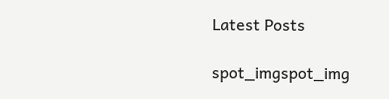Latest Posts

spot_imgspot_img